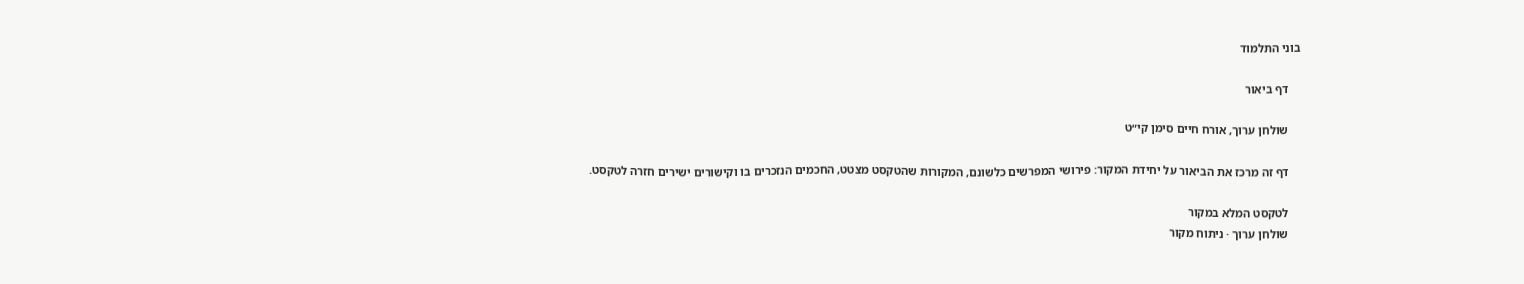בוני התלמוד

    דף ביאור

    שולחן ערוך, אורח חיים סימן קי״ט

    דף זה מרכז את הביאור על יחידת המקור: פירושי המפרשים כלשונם, המקורות שהטקסט מצטט, החכמים הנזכרים בו וקישורים ישירים חזרה לטקסט.

    לטקסט המלא במקור
    שולחן ערוך · ניתוח מקור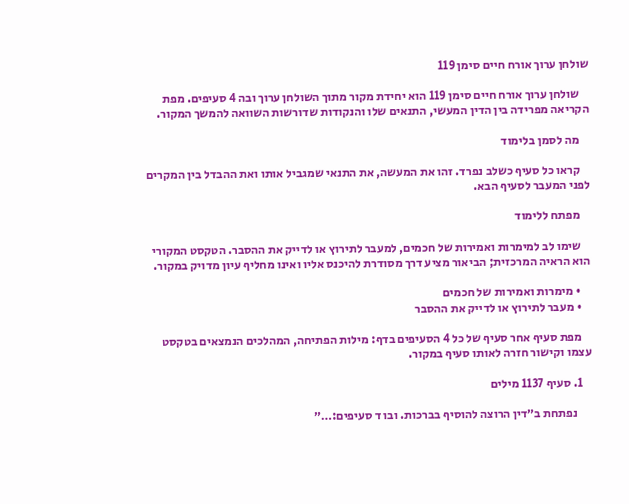שולחן ערוך אורח חיים סימן 119

    שולחן ערוך אורח חיים סימן 119 הוא יחידת מקור מתוך השולחן ערוך ובה 4 סעיפים. מפת הקריאה מפרידה בין הדין המעשי, התנאים שלו והנקודות שדורשות השוואה להמשך המקור.

    מה לסמן בלימוד

    קראו כל סעיף כשלב נפרד. זהו את המעשה, את התנאי שמגביל אותו ואת ההבדל בין המקרים לפני המעבר לסעיף הבא.

    מפתח ללימוד

    שימו לב למימרות ואמירות של חכמים, למעבר לתירוץ או לדייק את ההסבר. הטקסט המקורי הוא הראיה המרכזית; הביאור מציע דרך מסודרת להיכנס אליו ואינו מחליף עיון מדויק במקור.

    • מימרות ואמירות של חכמים
    • מעבר לתירוץ או לדייק את ההסבר

    מפת סעיף אחר סעיף של כל 4 הסעיפים בדף: מילות הפתיחה, המהלכים הנמצאים בטקסט עצמו וקישור חזרה לאותו סעיף במקור.

    1. סעיף 1137 מילים

      נפתחת ב״דין הרוצה להוסיף בברכות. ובו ד סעיפים:…״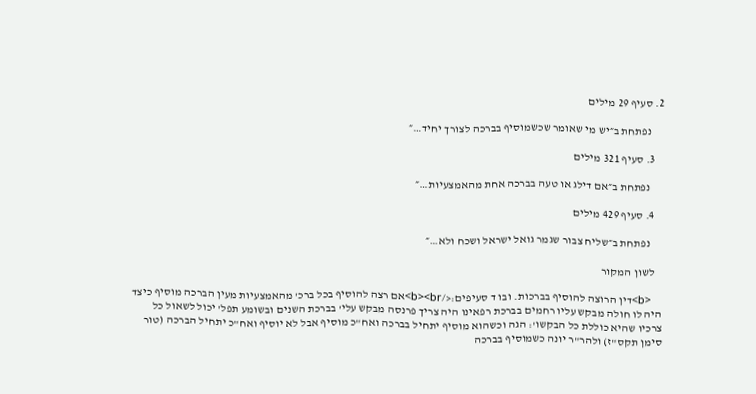2. סעיף 29 מילים

      נפתחת ב״יש מי שאומר שכשמוסיף בברכה לצורך יחיד…״

    3. סעיף 321 מילים

      נפתחת ב״אם דילג או טעה בברכה אחת מהאמצעיות…״

    4. סעיף 429 מילים

      נפתחת ב״שליח צבור שגמר גואל ישראל ושכח ולא…״

    לשון המקור

    <b>דין הרוצה להוסיף בברכות. ובו ד סעיפים:</b><br>אם רצה להוסיף בכל ברכ' מהאמצעיות מעין הברכה מוסיף כיצד היה לו חולה מבקש עליו רחמים בברכת רפאינו היה צריך פרנסה מבקש עלי' בברכת השנים ובשומע תפל' יכול לשאול כל צרכיו שהיא כוללת כל הבקשו': הגה וכשהוא מוסיף יתחיל בברכה ואח"כ מוסיף אבל לא יוסיף ואח"כ יתחיל הברכה (טור סימן תקס"ז) ולהר"ר יונה כשמוסיף בברכה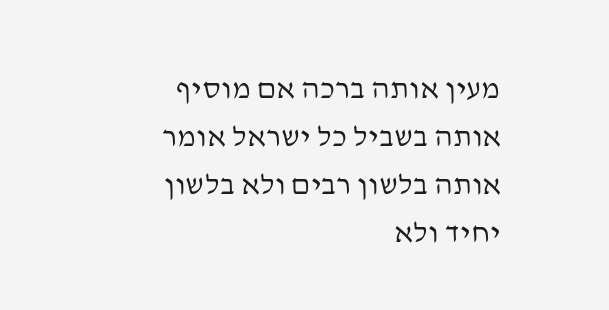מעין אותה ברכה אם מוסיף אותה בשביל כל ישראל אומר אותה בלשון רבים ולא בלשון יחיד ולא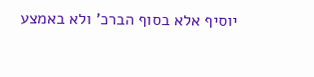יוסיף אלא בסוף הברכ' ולא באמצע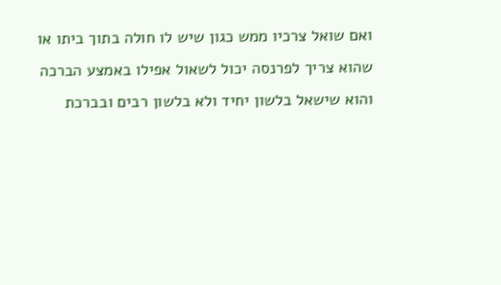ואם שואל צרכיו ממש כגון שיש לו חולה בתוך ביתו או שהוא צריך לפרנסה יכול לשאול אפילו באמצע הברכה והוא שישאל בלשון יחיד ולא בלשון רבים ובברכת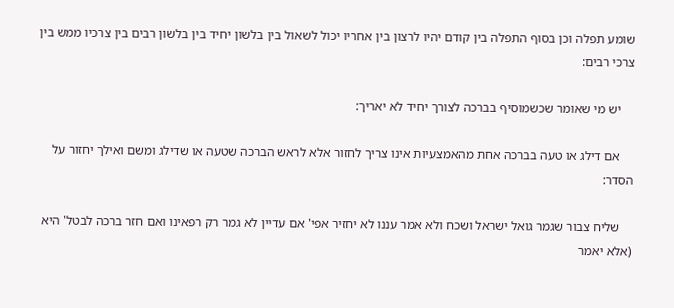שומע תפלה וכן בסוף התפלה בין קודם יהיו לרצון בין אחריו יכול לשאול בין בלשון יחיד בין בלשון רבים בין צרכיו ממש בין צרכי רבים:

    יש מי שאומר שכשמוסיף בברכה לצורך יחיד לא יאריך:

    אם דילג או טעה בברכה אחת מהאמצעיות אינו צריך לחזור אלא לראש הברכה שטעה או שדילג ומשם ואילך יחזור על הסדר:

    שליח צבור שגמר גואל ישראל ושכח ולא אמר עננו לא יחזיר אפי' אם עדיין לא גמר רק רפאינו ואם חזר ברכה לבטל' היא (אלא יאמר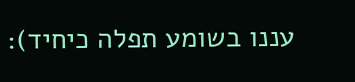עננו בשומע תפלה כיחיד):